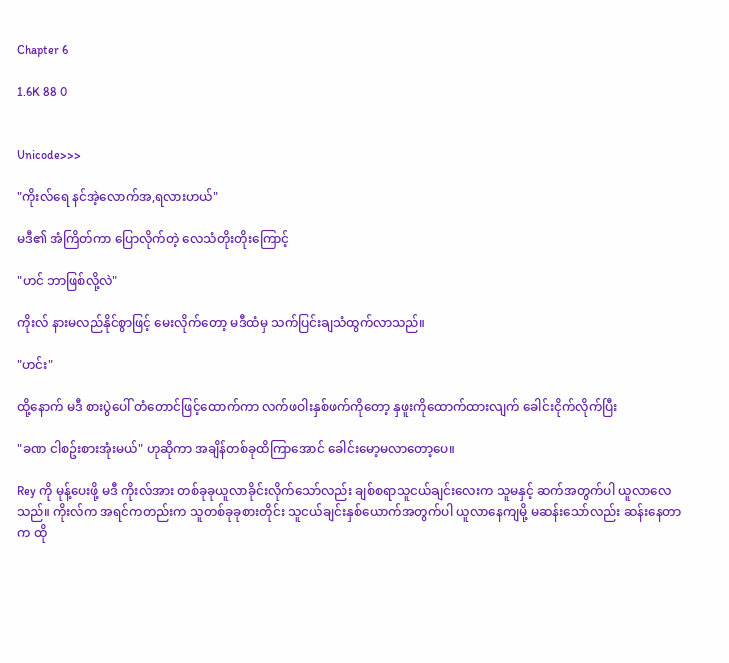Chapter 6

1.6K 88 0


Unicode>>>

"ကိုးလ်ရေ နင်အဲ့လောက်အ,ရလားဟယ်"

မဒီ၏ အံကြိတ်ကာ ပြောလိုက်တဲ့ လေသံတိုးတိုးကြောင့်

"ဟင် ဘာဖြစ်လို့လဲ"

ကိုးလ် နားမလည်နိုင်စွာဖြင့် မေးလိုက်တော့ မဒီထံမှ သက်ပြင်းချသံထွက်လာသည်။

"ဟင်း"

ထို့နောက် မဒီ စားပွဲပေါ် တံတောင်ဖြင့်ထောက်ကာ လက်ဖဝါးနှစ်ဖက်ကိုတော့ နှဖူးကိုထောက်ထားလျက် ခေါင်းငိုက်လိုက်ပြီး

"ခဏ ငါစဥ်းစားအုံးမယ်" ဟုဆိုကာ အချိန်တစ်ခုထိကြာအောင် ခေါင်းမော့မလာတော့ပေ။

Rey ကို မုန့်ပေးဖို့ မဒီ ကိုးလ်အား တစ်ခုခုယူလာခိုင်းလိုက်သော်လည်း ချစ်စရာသူငယ်ချင်းလေးက သူမနှင့် ဆက်အတွက်ပါ ယူလာလေသည်။ ကိုးလ်က အရင်ကတည်းက သူတစ်ခုခုစားတိုင်း သူငယ်ချင်းနှစ်ယောက်အတွက်ပါ ယူလာနေကျမို့ မဆန်းသော်လည်း ဆန်းနေတာက ထို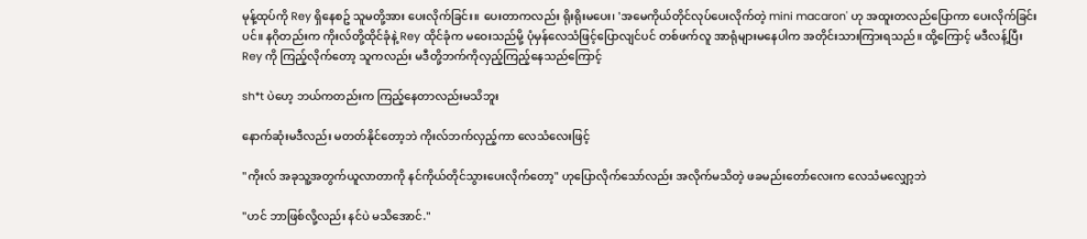မုန့်ထုပ်ကို Rey ရှိနေစဥ် သူမတို့အား ပေးလိုက်ခြင်း။ ပေးတာကလည်း ရိုးရိုးမပေး၊ 'အမေကိုယ်တိုင်လုပ်ပေးလိုက်တဲ့ mini macaron' ဟု အထူးတလည်ပြောကာ ပေးလိုက်ခြင်းပင်။ နဂိုတည်းက ကိုးလ်တို့ထိုင်ခုံနဲ့ Rey ထိုင်ခုံက မဝေးသည်မို့ ပုံမှန်လေသံဖြင့်ပြောလျင်ပင် တစ်ဖက်လူ အာရုံများမနေပါက အတိုင်းသားကြားရသည်။ ထို့ကြောင့် မဒီလန့်ပြီး Rey ကို ကြည့်လိုက်တော့ သူကလည်း မဒီတို့ဘက်ကိုလှည့်ကြည့်နေသည်ကြောင့်

sh*t ပဲဟေ့ ဘယ်ကတည်းက ကြည့်နေတာလည်းမသိဘူး

နောက်ဆုံးမဒီလည်း မတတ်နိုင်တော့ဘဲ ကိုးလ်ဘက်လှည့်ကာ ‌လေသံလေးဖြင့်

"ကိုးလ် အခုသူ့အတွက်ယူလာတာကို နင်ကိုယ်တိုင်သွားပေးလိုက်တော့" ဟုပြောလိုက်သော်လည်း အလိုက်မသိတဲ့ ဖခမည်းတော်လေးက လေသံမလျှော့ဘဲ

"ဟင် ဘာဖြစ်လို့လည်း နင်ပဲ မသိအောင်."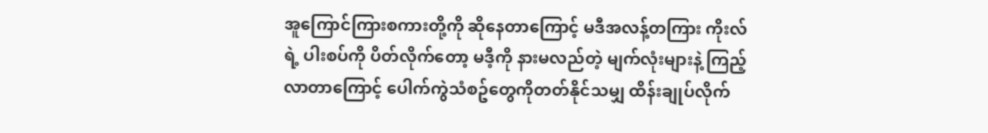အူကြောင်ကြားစကားတို့ကို ဆိုနေတာကြောင့် မဒီအလန့်တကြား ကိုးလ်ရဲ့ ပါးစပ်ကို ပိတ်လိုက်တော့ မဒီ့ကို နားမလည်တဲ့ မျက်လုံးများနဲ့ ကြည့်လာ‌တာကြောင့် ပေါက်ကွဲသံစဥ်တွေကိုတတ်နိုင်သမျှ ထိန်းချုပ်လိုက်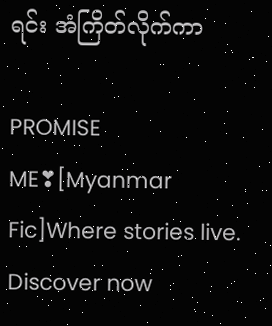ရင်း ‌အံကြိတ်လိုက်ကာ

PROMISE ME❣[Myanmar Fic]Where stories live. Discover now